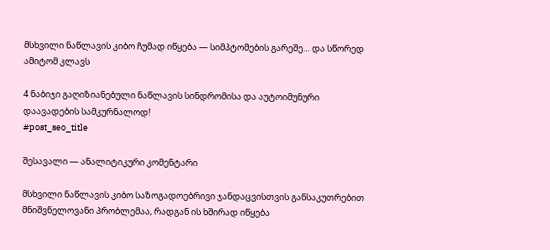მსხვილი ნაწლავის კიბო ჩუმად იწყება — სიმპტომების გარეშე… და სწორედ ამიტომ კლავს

4 ნაბიჯი გაღიზიანებული ნაწლავის სინდრომისა და აუტოიმუნური დაავადების სამკურნალოდ!
#post_seo_title

შესავალი — ანალიტიკური კომენტარი

მსხვილი ნაწლავის კიბო საზოგადოებრივი ჯანდაცვისთვის განსაკუთრებით მნიშვნელოვანი პრობლემაა, რადგან ის ხშირად იწყება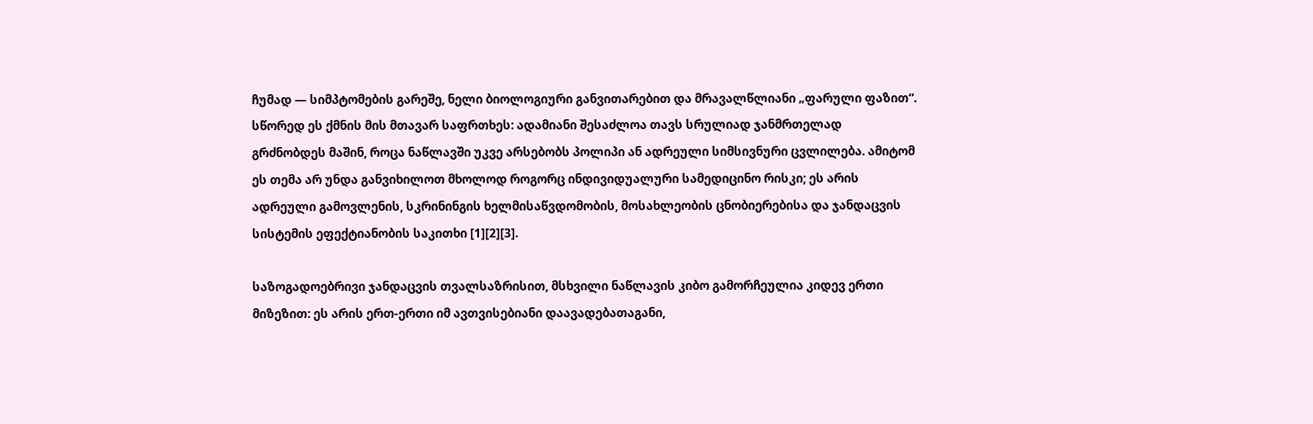ჩუმად — სიმპტომების გარეშე, ნელი ბიოლოგიური განვითარებით და მრავალწლიანი „ფარული ფაზით“. სწორედ ეს ქმნის მის მთავარ საფრთხეს: ადამიანი შესაძლოა თავს სრულიად ჯანმრთელად გრძნობდეს მაშინ, როცა ნაწლავში უკვე არსებობს პოლიპი ან ადრეული სიმსივნური ცვლილება. ამიტომ ეს თემა არ უნდა განვიხილოთ მხოლოდ როგორც ინდივიდუალური სამედიცინო რისკი; ეს არის ადრეული გამოვლენის, სკრინინგის ხელმისაწვდომობის, მოსახლეობის ცნობიერებისა და ჯანდაცვის სისტემის ეფექტიანობის საკითხი [1][2][3].

საზოგადოებრივი ჯანდაცვის თვალსაზრისით, მსხვილი ნაწლავის კიბო გამორჩეულია კიდევ ერთი მიზეზით: ეს არის ერთ-ერთი იმ ავთვისებიანი დაავადებათაგანი,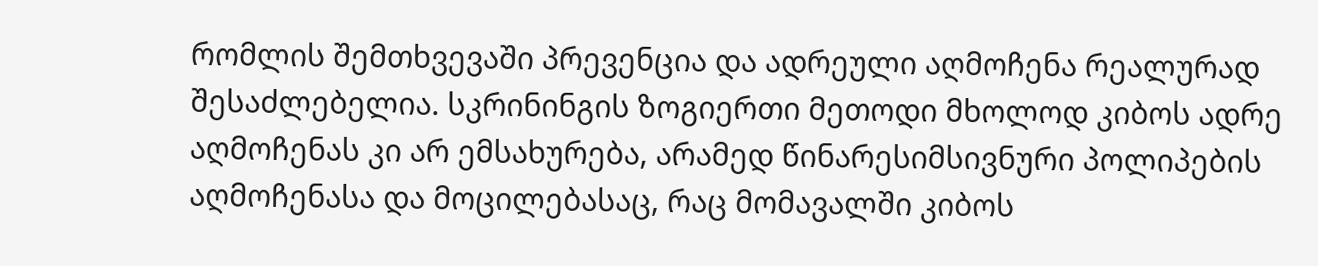რომლის შემთხვევაში პრევენცია და ადრეული აღმოჩენა რეალურად შესაძლებელია. სკრინინგის ზოგიერთი მეთოდი მხოლოდ კიბოს ადრე აღმოჩენას კი არ ემსახურება, არამედ წინარესიმსივნური პოლიპების აღმოჩენასა და მოცილებასაც, რაც მომავალში კიბოს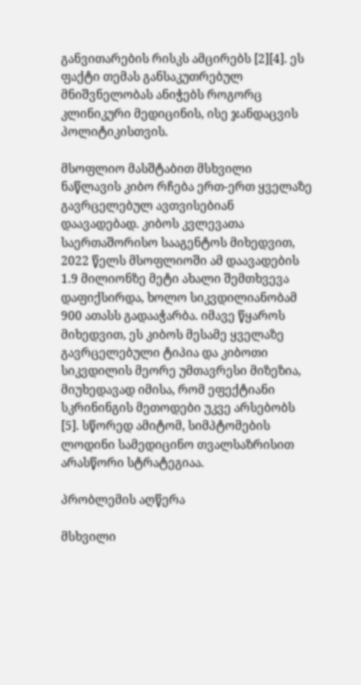განვითარების რისკს ამცირებს [2][4]. ეს ფაქტი თემას განსაკუთრებულ მნიშვნელობას ანიჭებს როგორც კლინიკური მედიცინის, ისე ჯანდაცვის პოლიტიკისთვის.

მსოფლიო მასშტაბით მსხვილი ნაწლავის კიბო რჩება ერთ-ერთ ყველაზე გავრცელებულ ავთვისებიან დაავადებად. კიბოს კვლევათა საერთაშორისო სააგენტოს მიხედვით, 2022 წელს მსოფლიოში ამ დაავადების 1.9 მილიონზე მეტი ახალი შემთხვევა დაფიქსირდა, ხოლო სიკვდილიანობამ 900 ათასს გადააჭარბა. იმავე წყაროს მიხედვით, ეს კიბოს მესამე ყველაზე გავრცელებული ტიპია და კიბოთი სიკვდილის მეორე უმთავრესი მიზეზია, მიუხედავად იმისა, რომ ეფექტიანი სკრინინგის მეთოდები უკვე არსებობს [5]. სწორედ ამიტომ, სიმპტომების ლოდინი სამედიცინო თვალსაზრისით არასწორი სტრატეგიაა.

პრობლემის აღწერა

მსხვილი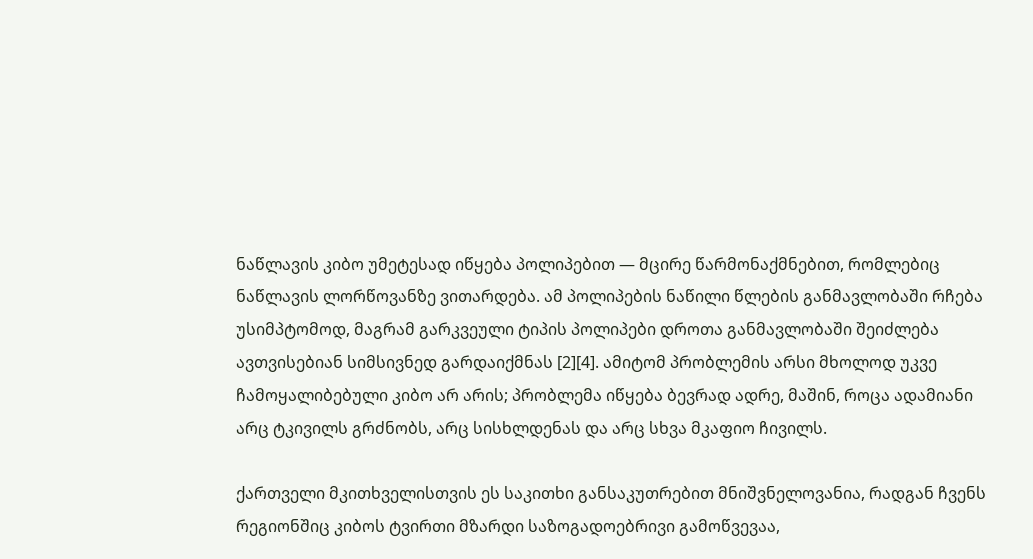ნაწლავის კიბო უმეტესად იწყება პოლიპებით — მცირე წარმონაქმნებით, რომლებიც ნაწლავის ლორწოვანზე ვითარდება. ამ პოლიპების ნაწილი წლების განმავლობაში რჩება უსიმპტომოდ, მაგრამ გარკვეული ტიპის პოლიპები დროთა განმავლობაში შეიძლება ავთვისებიან სიმსივნედ გარდაიქმნას [2][4]. ამიტომ პრობლემის არსი მხოლოდ უკვე ჩამოყალიბებული კიბო არ არის; პრობლემა იწყება ბევრად ადრე, მაშინ, როცა ადამიანი არც ტკივილს გრძნობს, არც სისხლდენას და არც სხვა მკაფიო ჩივილს.

ქართველი მკითხველისთვის ეს საკითხი განსაკუთრებით მნიშვნელოვანია, რადგან ჩვენს რეგიონშიც კიბოს ტვირთი მზარდი საზოგადოებრივი გამოწვევაა,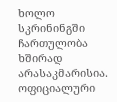ხოლო სკრინინგში ჩართულობა ხშირად არასაკმარისია. ოფიციალური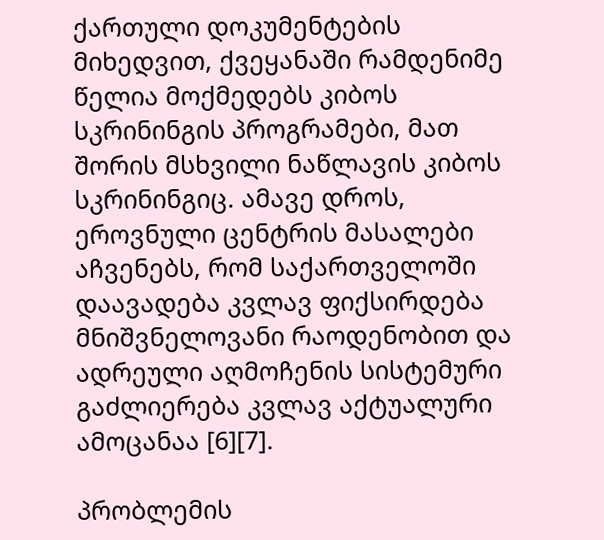ქართული დოკუმენტების მიხედვით, ქვეყანაში რამდენიმე წელია მოქმედებს კიბოს სკრინინგის პროგრამები, მათ შორის მსხვილი ნაწლავის კიბოს სკრინინგიც. ამავე დროს, ეროვნული ცენტრის მასალები აჩვენებს, რომ საქართველოში დაავადება კვლავ ფიქსირდება მნიშვნელოვანი რაოდენობით და ადრეული აღმოჩენის სისტემური გაძლიერება კვლავ აქტუალური ამოცანაა [6][7].

პრობლემის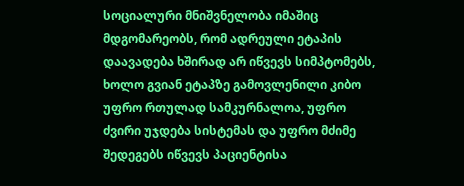სოციალური მნიშვნელობა იმაშიც მდგომარეობს, რომ ადრეული ეტაპის დაავადება ხშირად არ იწვევს სიმპტომებს, ხოლო გვიან ეტაპზე გამოვლენილი კიბო უფრო რთულად სამკურნალოა, უფრო ძვირი უჯდება სისტემას და უფრო მძიმე შედეგებს იწვევს პაციენტისა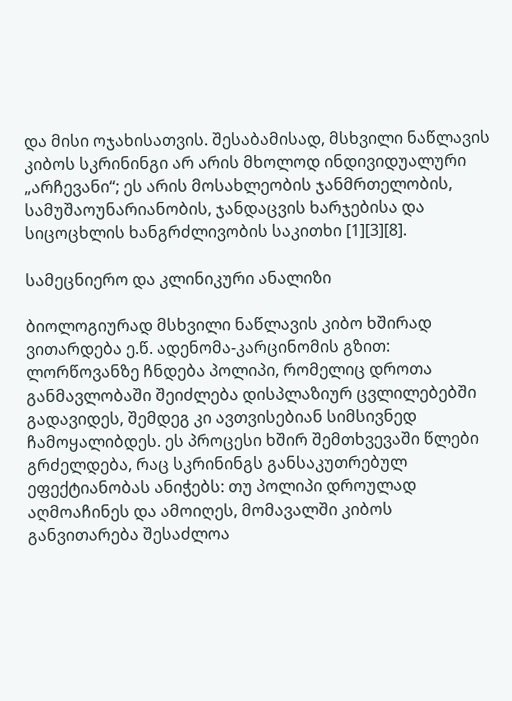და მისი ოჯახისათვის. შესაბამისად, მსხვილი ნაწლავის კიბოს სკრინინგი არ არის მხოლოდ ინდივიდუალური „არჩევანი“; ეს არის მოსახლეობის ჯანმრთელობის, სამუშაოუნარიანობის, ჯანდაცვის ხარჯებისა და სიცოცხლის ხანგრძლივობის საკითხი [1][3][8].

სამეცნიერო და კლინიკური ანალიზი

ბიოლოგიურად მსხვილი ნაწლავის კიბო ხშირად ვითარდება ე.წ. ადენომა-კარცინომის გზით: ლორწოვანზე ჩნდება პოლიპი, რომელიც დროთა განმავლობაში შეიძლება დისპლაზიურ ცვლილებებში გადავიდეს, შემდეგ კი ავთვისებიან სიმსივნედ ჩამოყალიბდეს. ეს პროცესი ხშირ შემთხვევაში წლები გრძელდება, რაც სკრინინგს განსაკუთრებულ ეფექტიანობას ანიჭებს: თუ პოლიპი დროულად აღმოაჩინეს და ამოიღეს, მომავალში კიბოს განვითარება შესაძლოა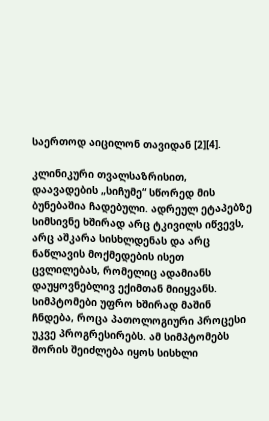საერთოდ აიცილონ თავიდან [2][4].

კლინიკური თვალსაზრისით, დაავადების „სიჩუმე“ სწორედ მის ბუნებაშია ჩადებული. ადრეულ ეტაპებზე სიმსივნე ხშირად არც ტკივილს იწვევს, არც აშკარა სისხლდენას და არც ნაწლავის მოქმედების ისეთ ცვლილებას, რომელიც ადამიანს დაუყოვნებლივ ექიმთან მიიყვანს. სიმპტომები უფრო ხშირად მაშინ ჩნდება, როცა პათოლოგიური პროცესი უკვე პროგრესირებს. ამ სიმპტომებს შორის შეიძლება იყოს სისხლი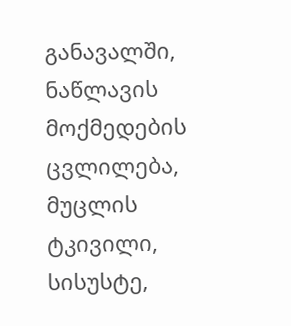განავალში, ნაწლავის მოქმედების ცვლილება, მუცლის ტკივილი, სისუსტე,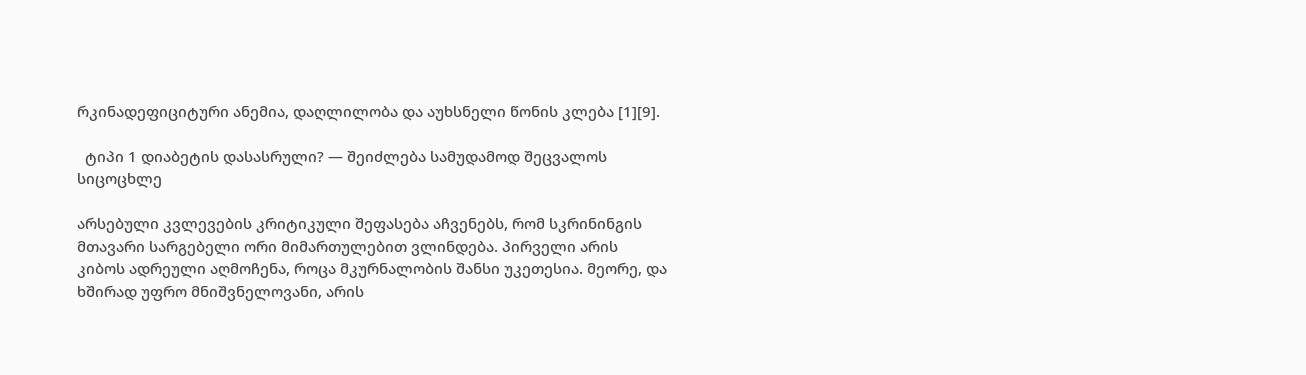რკინადეფიციტური ანემია, დაღლილობა და აუხსნელი წონის კლება [1][9].

  ტიპი 1 დიაბეტის დასასრული? — შეიძლება სამუდამოდ შეცვალოს სიცოცხლე

არსებული კვლევების კრიტიკული შეფასება აჩვენებს, რომ სკრინინგის მთავარი სარგებელი ორი მიმართულებით ვლინდება. პირველი არის კიბოს ადრეული აღმოჩენა, როცა მკურნალობის შანსი უკეთესია. მეორე, და ხშირად უფრო მნიშვნელოვანი, არის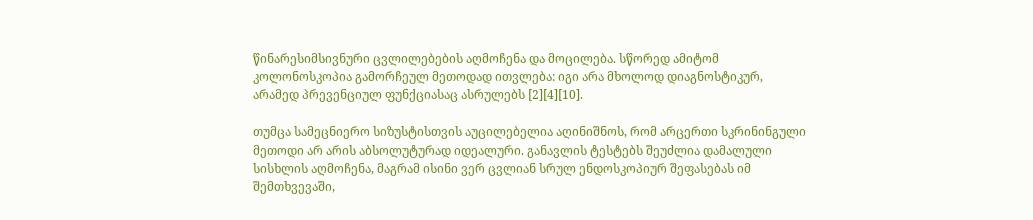წინარესიმსივნური ცვლილებების აღმოჩენა და მოცილება. სწორედ ამიტომ კოლონოსკოპია გამორჩეულ მეთოდად ითვლება: იგი არა მხოლოდ დიაგნოსტიკურ, არამედ პრევენციულ ფუნქციასაც ასრულებს [2][4][10].

თუმცა სამეცნიერო სიზუსტისთვის აუცილებელია აღინიშნოს, რომ არცერთი სკრინინგული მეთოდი არ არის აბსოლუტურად იდეალური. განავლის ტესტებს შეუძლია დამალული სისხლის აღმოჩენა, მაგრამ ისინი ვერ ცვლიან სრულ ენდოსკოპიურ შეფასებას იმ შემთხვევაში,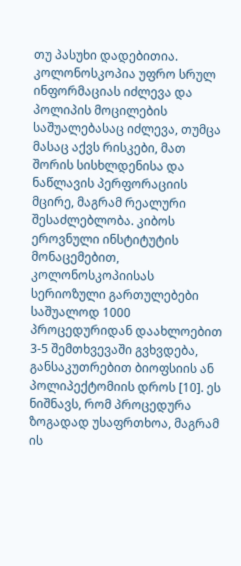თუ პასუხი დადებითია. კოლონოსკოპია უფრო სრულ ინფორმაციას იძლევა და პოლიპის მოცილების საშუალებასაც იძლევა, თუმცა მასაც აქვს რისკები, მათ შორის სისხლდენისა და ნაწლავის პერფორაციის მცირე, მაგრამ რეალური შესაძლებლობა. კიბოს ეროვნული ინსტიტუტის მონაცემებით, კოლონოსკოპიისას სერიოზული გართულებები საშუალოდ 1000 პროცედურიდან დაახლოებით 3-5 შემთხვევაში გვხვდება, განსაკუთრებით ბიოფსიის ან პოლიპექტომიის დროს [10]. ეს ნიშნავს, რომ პროცედურა ზოგადად უსაფრთხოა, მაგრამ ის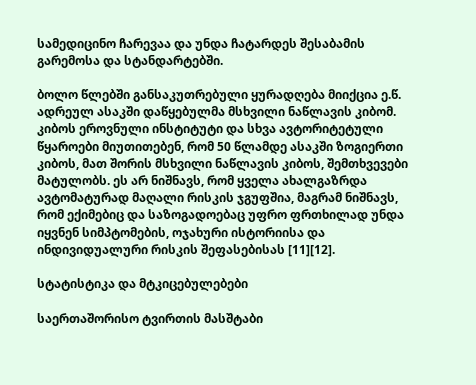სამედიცინო ჩარევაა და უნდა ჩატარდეს შესაბამის გარემოსა და სტანდარტებში.

ბოლო წლებში განსაკუთრებული ყურადღება მიიქცია ე.წ. ადრეულ ასაკში დაწყებულმა მსხვილი ნაწლავის კიბომ. კიბოს ეროვნული ინსტიტუტი და სხვა ავტორიტეტული წყაროები მიუთითებენ, რომ 50 წლამდე ასაკში ზოგიერთი კიბოს, მათ შორის მსხვილი ნაწლავის კიბოს, შემთხვევები მატულობს. ეს არ ნიშნავს, რომ ყველა ახალგაზრდა ავტომატურად მაღალი რისკის ჯგუფშია, მაგრამ ნიშნავს, რომ ექიმებიც და საზოგადოებაც უფრო ფრთხილად უნდა იყვნენ სიმპტომების, ოჯახური ისტორიისა და ინდივიდუალური რისკის შეფასებისას [11][12].

სტატისტიკა და მტკიცებულებები

საერთაშორისო ტვირთის მასშტაბი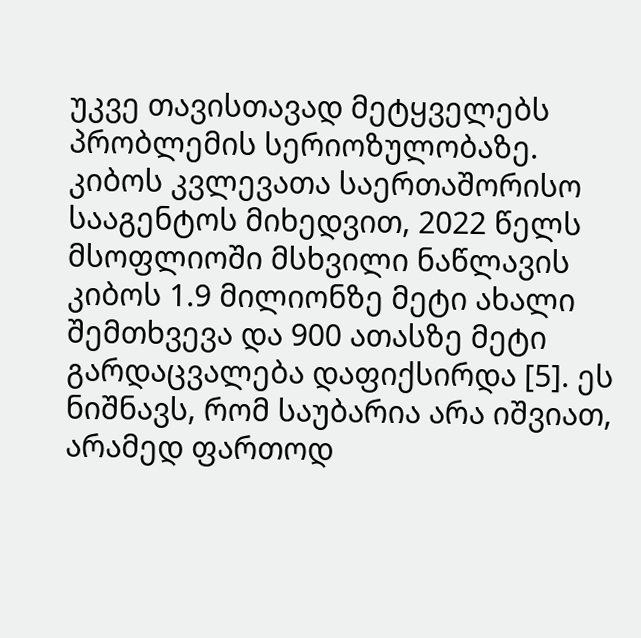უკვე თავისთავად მეტყველებს პრობლემის სერიოზულობაზე. კიბოს კვლევათა საერთაშორისო სააგენტოს მიხედვით, 2022 წელს მსოფლიოში მსხვილი ნაწლავის კიბოს 1.9 მილიონზე მეტი ახალი შემთხვევა და 900 ათასზე მეტი გარდაცვალება დაფიქსირდა [5]. ეს ნიშნავს, რომ საუბარია არა იშვიათ, არამედ ფართოდ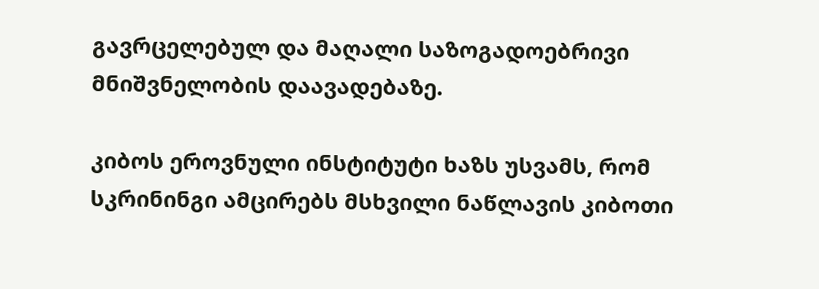გავრცელებულ და მაღალი საზოგადოებრივი მნიშვნელობის დაავადებაზე.

კიბოს ეროვნული ინსტიტუტი ხაზს უსვამს, რომ სკრინინგი ამცირებს მსხვილი ნაწლავის კიბოთი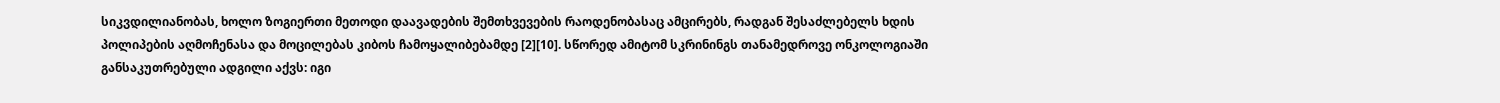სიკვდილიანობას, ხოლო ზოგიერთი მეთოდი დაავადების შემთხვევების რაოდენობასაც ამცირებს, რადგან შესაძლებელს ხდის პოლიპების აღმოჩენასა და მოცილებას კიბოს ჩამოყალიბებამდე [2][10]. სწორედ ამიტომ სკრინინგს თანამედროვე ონკოლოგიაში განსაკუთრებული ადგილი აქვს: იგი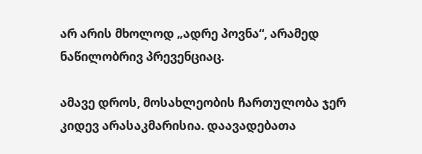არ არის მხოლოდ „ადრე პოვნა“, არამედ ნაწილობრივ პრევენციაც.

ამავე დროს, მოსახლეობის ჩართულობა ჯერ კიდევ არასაკმარისია. დაავადებათა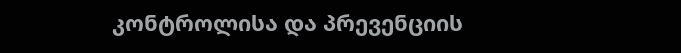კონტროლისა და პრევენციის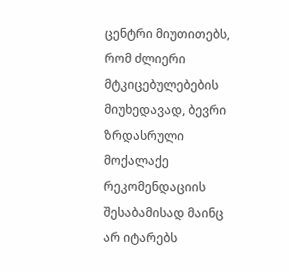ცენტრი მიუთითებს, რომ ძლიერი მტკიცებულებების მიუხედავად, ბევრი ზრდასრული მოქალაქე რეკომენდაციის შესაბამისად მაინც არ იტარებს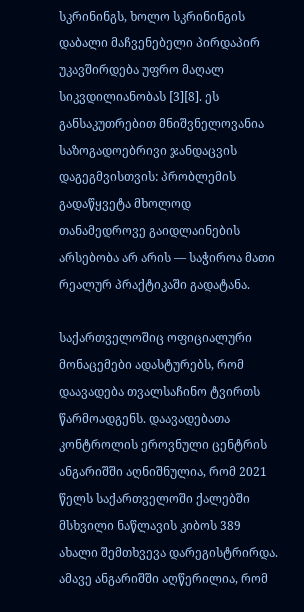სკრინინგს, ხოლო სკრინინგის დაბალი მაჩვენებელი პირდაპირ უკავშირდება უფრო მაღალ სიკვდილიანობას [3][8]. ეს განსაკუთრებით მნიშვნელოვანია საზოგადოებრივი ჯანდაცვის დაგეგმვისთვის: პრობლემის გადაწყვეტა მხოლოდ თანამედროვე გაიდლაინების არსებობა არ არის — საჭიროა მათი რეალურ პრაქტიკაში გადატანა.

საქართველოშიც ოფიციალური მონაცემები ადასტურებს, რომ დაავადება თვალსაჩინო ტვირთს წარმოადგენს. დაავადებათა კონტროლის ეროვნული ცენტრის ანგარიშში აღნიშნულია, რომ 2021 წელს საქართველოში ქალებში მსხვილი ნაწლავის კიბოს 389 ახალი შემთხვევა დარეგისტრირდა. ამავე ანგარიშში აღწერილია, რომ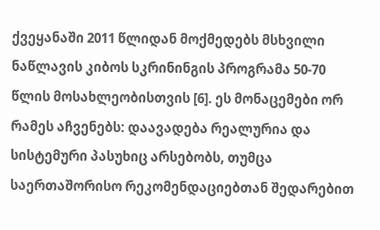ქვეყანაში 2011 წლიდან მოქმედებს მსხვილი ნაწლავის კიბოს სკრინინგის პროგრამა 50-70 წლის მოსახლეობისთვის [6]. ეს მონაცემები ორ რამეს აჩვენებს: დაავადება რეალურია და სისტემური პასუხიც არსებობს, თუმცა საერთაშორისო რეკომენდაციებთან შედარებით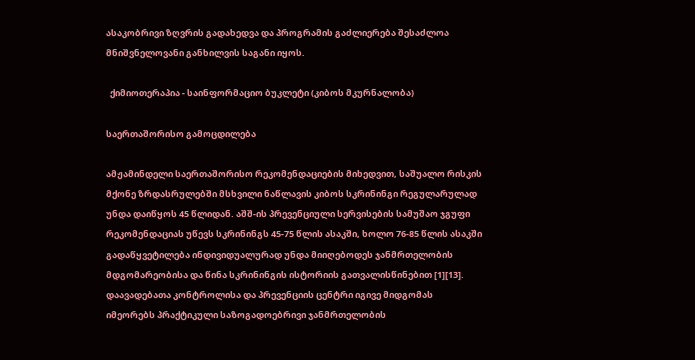ასაკობრივი ზღვრის გადახედვა და პროგრამის გაძლიერება შესაძლოა მნიშვნელოვანი განხილვის საგანი იყოს.

  ქიმიოთერაპია - საინფორმაციო ბუკლეტი (კიბოს მკურნალობა)

საერთაშორისო გამოცდილება

ამჟამინდელი საერთაშორისო რეკომენდაციების მიხედვით, საშუალო რისკის მქონე ზრდასრულებში მსხვილი ნაწლავის კიბოს სკრინინგი რეგულარულად უნდა დაიწყოს 45 წლიდან. აშშ-ის პრევენციული სერვისების სამუშაო ჯგუფი რეკომენდაციას უწევს სკრინინგს 45-75 წლის ასაკში, ხოლო 76-85 წლის ასაკში გადაწყვეტილება ინდივიდუალურად უნდა მიიღებოდეს ჯანმრთელობის მდგომარეობისა და წინა სკრინინგის ისტორიის გათვალისწინებით [1][13]. დაავადებათა კონტროლისა და პრევენციის ცენტრი იგივე მიდგომას იმეორებს პრაქტიკული საზოგადოებრივი ჯანმრთელობის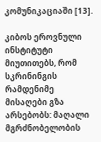კომუნიკაციაში [13].

კიბოს ეროვნული ინსტიტუტი მიუთითებს, რომ სკრინინგის რამდენიმე მისაღები გზა არსებობს: მაღალი მგრძნობელობის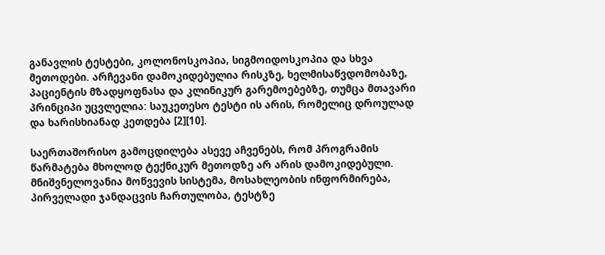განავლის ტესტები, კოლონოსკოპია, სიგმოიდოსკოპია და სხვა მეთოდები. არჩევანი დამოკიდებულია რისკზე, ხელმისაწვდომობაზე, პაციენტის მზადყოფნასა და კლინიკურ გარემოებებზე, თუმცა მთავარი პრინციპი უცვლელია: საუკეთესო ტესტი ის არის, რომელიც დროულად და ხარისხიანად კეთდება [2][10].

საერთაშორისო გამოცდილება ასევე აჩვენებს, რომ პროგრამის წარმატება მხოლოდ ტექნიკურ მეთოდზე არ არის დამოკიდებული. მნიშვნელოვანია მოწვევის სისტემა, მოსახლეობის ინფორმირება, პირველადი ჯანდაცვის ჩართულობა, ტესტზე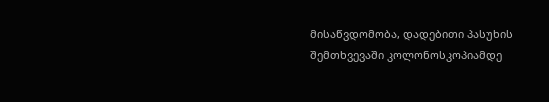მისაწვდომობა, დადებითი პასუხის შემთხვევაში კოლონოსკოპიამდე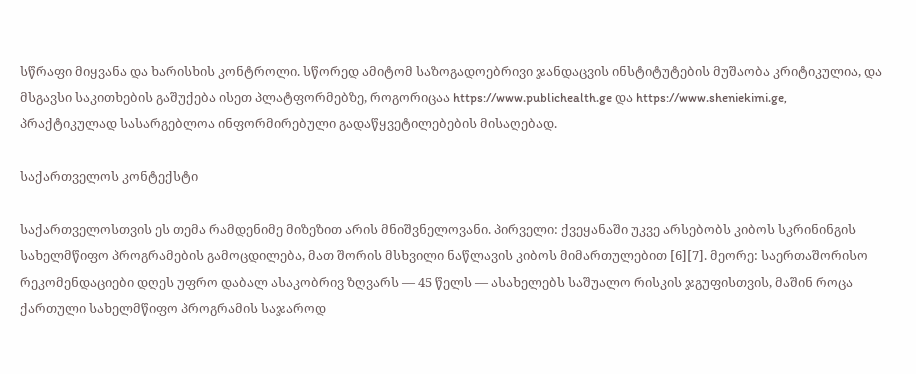სწრაფი მიყვანა და ხარისხის კონტროლი. სწორედ ამიტომ საზოგადოებრივი ჯანდაცვის ინსტიტუტების მუშაობა კრიტიკულია, და მსგავსი საკითხების გაშუქება ისეთ პლატფორმებზე, როგორიცაა https://www.publichealth.ge და https://www.sheniekimi.ge, პრაქტიკულად სასარგებლოა ინფორმირებული გადაწყვეტილებების მისაღებად.

საქართველოს კონტექსტი

საქართველოსთვის ეს თემა რამდენიმე მიზეზით არის მნიშვნელოვანი. პირველი: ქვეყანაში უკვე არსებობს კიბოს სკრინინგის სახელმწიფო პროგრამების გამოცდილება, მათ შორის მსხვილი ნაწლავის კიბოს მიმართულებით [6][7]. მეორე: საერთაშორისო რეკომენდაციები დღეს უფრო დაბალ ასაკობრივ ზღვარს — 45 წელს — ასახელებს საშუალო რისკის ჯგუფისთვის, მაშინ როცა ქართული სახელმწიფო პროგრამის საჯაროდ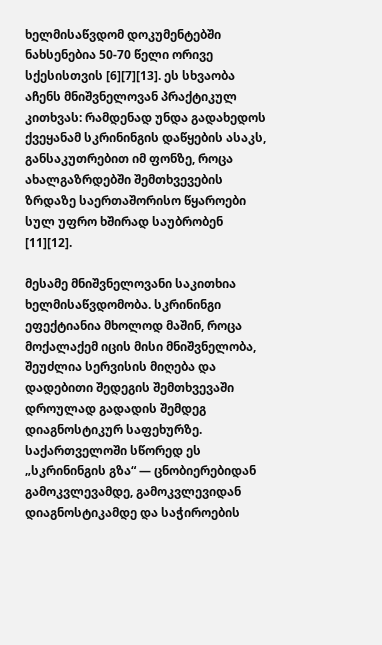ხელმისაწვდომ დოკუმენტებში ნახსენებია 50-70 წელი ორივე სქესისთვის [6][7][13]. ეს სხვაობა აჩენს მნიშვნელოვან პრაქტიკულ კითხვას: რამდენად უნდა გადახედოს ქვეყანამ სკრინინგის დაწყების ასაკს, განსაკუთრებით იმ ფონზე, როცა ახალგაზრდებში შემთხვევების ზრდაზე საერთაშორისო წყაროები სულ უფრო ხშირად საუბრობენ [11][12].

მესამე მნიშვნელოვანი საკითხია ხელმისაწვდომობა. სკრინინგი ეფექტიანია მხოლოდ მაშინ, როცა მოქალაქემ იცის მისი მნიშვნელობა, შეუძლია სერვისის მიღება და დადებითი შედეგის შემთხვევაში დროულად გადადის შემდეგ დიაგნოსტიკურ საფეხურზე. საქართველოში სწორედ ეს „სკრინინგის გზა“ — ცნობიერებიდან გამოკვლევამდე, გამოკვლევიდან დიაგნოსტიკამდე და საჭიროების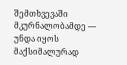შემთხვევაში მკურნალობამდე — უნდა იყოს მაქსიმალურად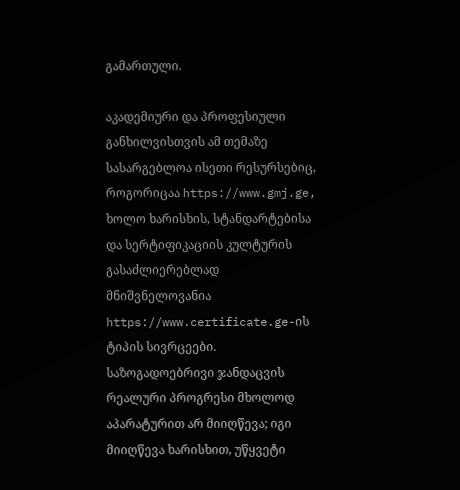გამართული.

აკადემიური და პროფესიული განხილვისთვის ამ თემაზე სასარგებლოა ისეთი რესურსებიც, როგორიცაა https://www.gmj.ge, ხოლო ხარისხის, სტანდარტებისა და სერტიფიკაციის კულტურის გასაძლიერებლად მნიშვნელოვანია https://www.certificate.ge-ის ტიპის სივრცეები. საზოგადოებრივი ჯანდაცვის რეალური პროგრესი მხოლოდ აპარატურით არ მიიღწევა; იგი მიიღწევა ხარისხით, უწყვეტი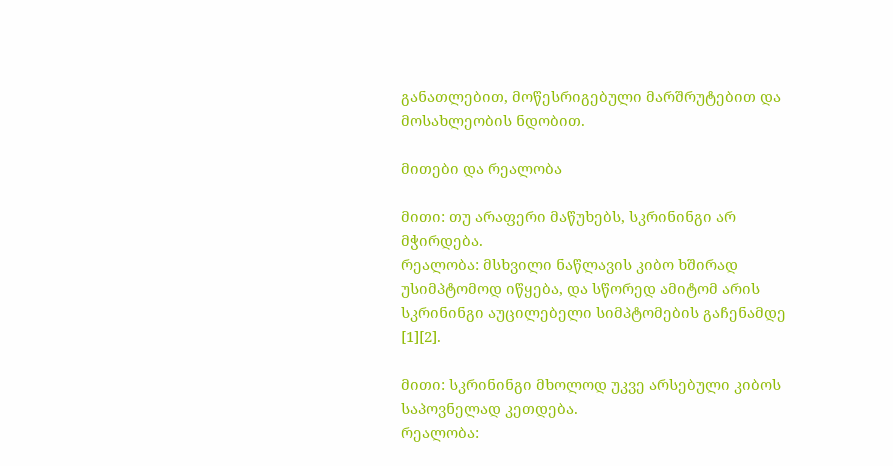განათლებით, მოწესრიგებული მარშრუტებით და მოსახლეობის ნდობით.

მითები და რეალობა

მითი: თუ არაფერი მაწუხებს, სკრინინგი არ მჭირდება.
რეალობა: მსხვილი ნაწლავის კიბო ხშირად უსიმპტომოდ იწყება, და სწორედ ამიტომ არის სკრინინგი აუცილებელი სიმპტომების გაჩენამდე [1][2].

მითი: სკრინინგი მხოლოდ უკვე არსებული კიბოს საპოვნელად კეთდება.
რეალობა: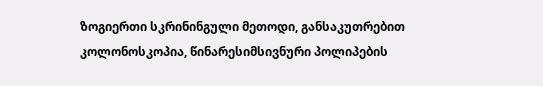ზოგიერთი სკრინინგული მეთოდი, განსაკუთრებით კოლონოსკოპია, წინარესიმსივნური პოლიპების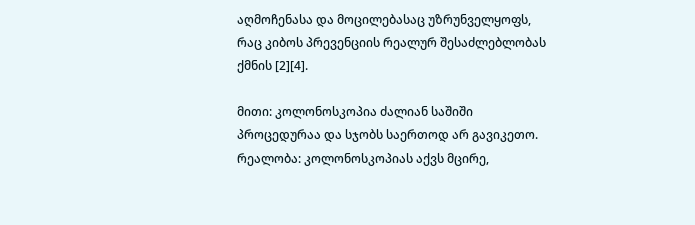აღმოჩენასა და მოცილებასაც უზრუნველყოფს, რაც კიბოს პრევენციის რეალურ შესაძლებლობას ქმნის [2][4].

მითი: კოლონოსკოპია ძალიან საშიში პროცედურაა და სჯობს საერთოდ არ გავიკეთო.
რეალობა: კოლონოსკოპიას აქვს მცირე,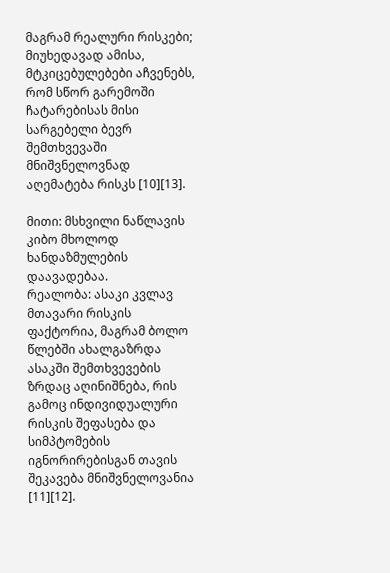მაგრამ რეალური რისკები; მიუხედავად ამისა, მტკიცებულებები აჩვენებს, რომ სწორ გარემოში ჩატარებისას მისი სარგებელი ბევრ შემთხვევაში მნიშვნელოვნად აღემატება რისკს [10][13].

მითი: მსხვილი ნაწლავის კიბო მხოლოდ ხანდაზმულების დაავადებაა.
რეალობა: ასაკი კვლავ მთავარი რისკის ფაქტორია, მაგრამ ბოლო წლებში ახალგაზრდა ასაკში შემთხვევების ზრდაც აღინიშნება, რის გამოც ინდივიდუალური რისკის შეფასება და სიმპტომების იგნორირებისგან თავის შეკავება მნიშვნელოვანია [11][12].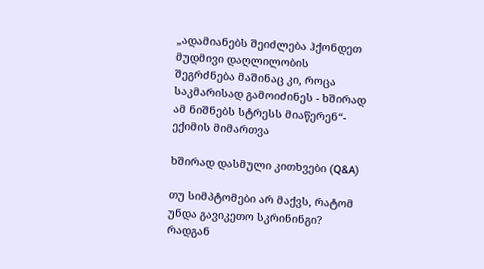„ადამიანებს შეიძლება ჰქონდეთ მუდმივი დაღლილობის შეგრძნება მაშინაც კი, როცა საკმარისად გამოიძინეს - ხშირად ამ ნიშნებს სტრესს მიაწერენ“- ექიმის მიმართვა

ხშირად დასმული კითხვები (Q&A)

თუ სიმპტომები არ მაქვს, რატომ უნდა გავიკეთო სკრინინგი?
რადგან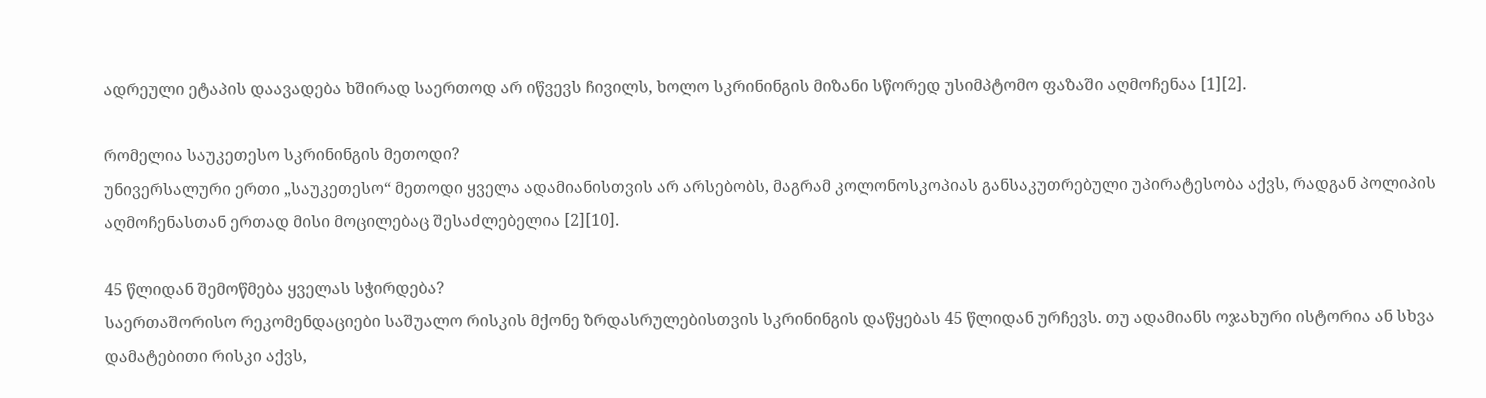ადრეული ეტაპის დაავადება ხშირად საერთოდ არ იწვევს ჩივილს, ხოლო სკრინინგის მიზანი სწორედ უსიმპტომო ფაზაში აღმოჩენაა [1][2].

რომელია საუკეთესო სკრინინგის მეთოდი?
უნივერსალური ერთი „საუკეთესო“ მეთოდი ყველა ადამიანისთვის არ არსებობს, მაგრამ კოლონოსკოპიას განსაკუთრებული უპირატესობა აქვს, რადგან პოლიპის აღმოჩენასთან ერთად მისი მოცილებაც შესაძლებელია [2][10].

45 წლიდან შემოწმება ყველას სჭირდება?
საერთაშორისო რეკომენდაციები საშუალო რისკის მქონე ზრდასრულებისთვის სკრინინგის დაწყებას 45 წლიდან ურჩევს. თუ ადამიანს ოჯახური ისტორია ან სხვა დამატებითი რისკი აქვს,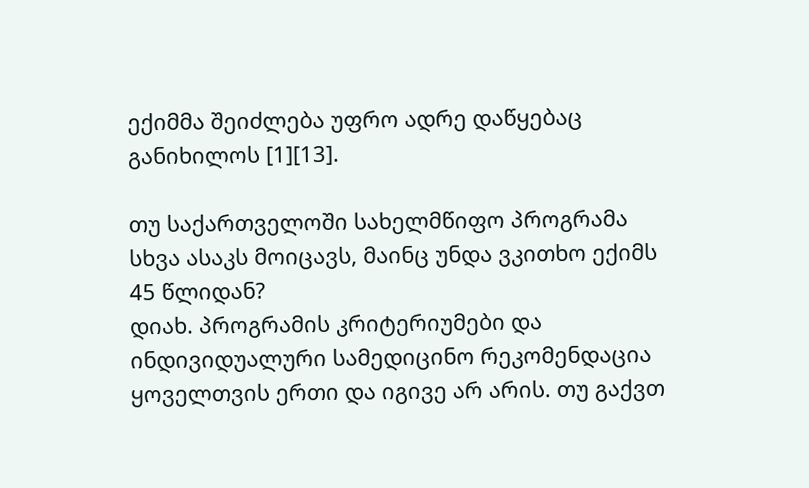ექიმმა შეიძლება უფრო ადრე დაწყებაც განიხილოს [1][13].

თუ საქართველოში სახელმწიფო პროგრამა სხვა ასაკს მოიცავს, მაინც უნდა ვკითხო ექიმს 45 წლიდან?
დიახ. პროგრამის კრიტერიუმები და ინდივიდუალური სამედიცინო რეკომენდაცია ყოველთვის ერთი და იგივე არ არის. თუ გაქვთ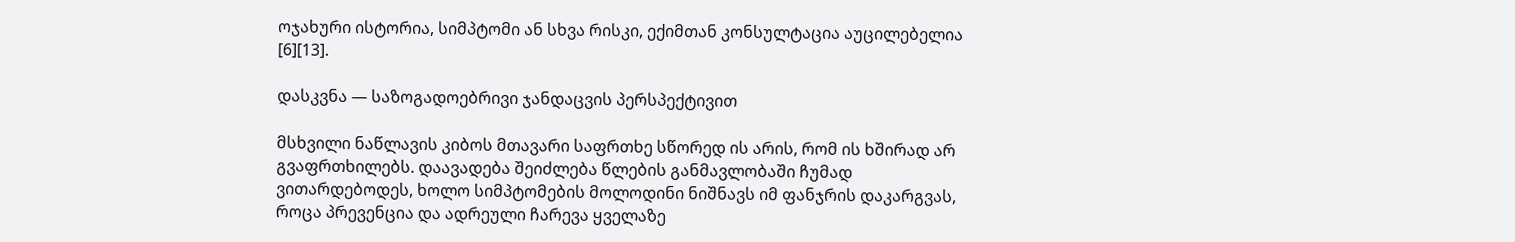ოჯახური ისტორია, სიმპტომი ან სხვა რისკი, ექიმთან კონსულტაცია აუცილებელია [6][13].

დასკვნა — საზოგადოებრივი ჯანდაცვის პერსპექტივით

მსხვილი ნაწლავის კიბოს მთავარი საფრთხე სწორედ ის არის, რომ ის ხშირად არ გვაფრთხილებს. დაავადება შეიძლება წლების განმავლობაში ჩუმად ვითარდებოდეს, ხოლო სიმპტომების მოლოდინი ნიშნავს იმ ფანჯრის დაკარგვას, როცა პრევენცია და ადრეული ჩარევა ყველაზე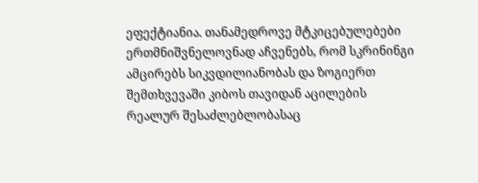ეფექტიანია. თანამედროვე მტკიცებულებები ერთმნიშვნელოვნად აჩვენებს, რომ სკრინინგი ამცირებს სიკვდილიანობას და ზოგიერთ შემთხვევაში კიბოს თავიდან აცილების რეალურ შესაძლებლობასაც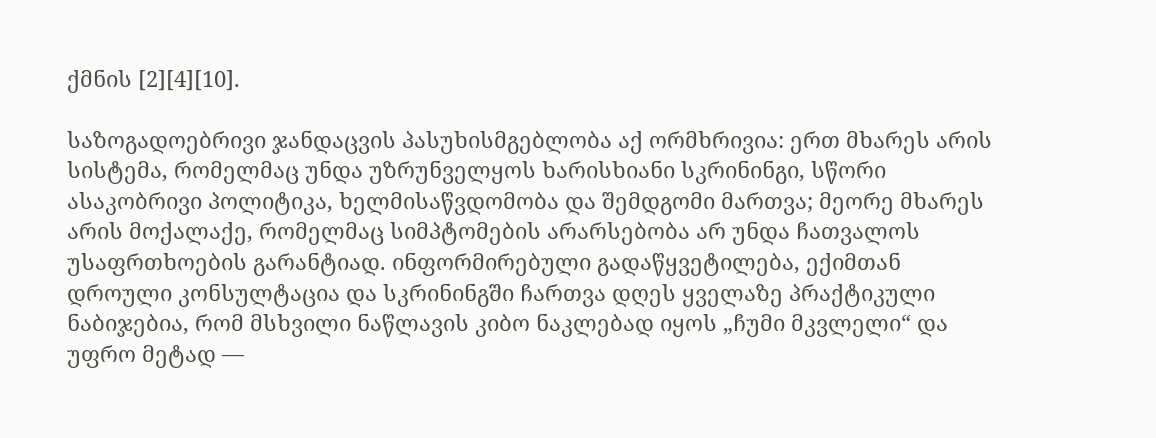ქმნის [2][4][10].

საზოგადოებრივი ჯანდაცვის პასუხისმგებლობა აქ ორმხრივია: ერთ მხარეს არის სისტემა, რომელმაც უნდა უზრუნველყოს ხარისხიანი სკრინინგი, სწორი ასაკობრივი პოლიტიკა, ხელმისაწვდომობა და შემდგომი მართვა; მეორე მხარეს არის მოქალაქე, რომელმაც სიმპტომების არარსებობა არ უნდა ჩათვალოს უსაფრთხოების გარანტიად. ინფორმირებული გადაწყვეტილება, ექიმთან დროული კონსულტაცია და სკრინინგში ჩართვა დღეს ყველაზე პრაქტიკული ნაბიჯებია, რომ მსხვილი ნაწლავის კიბო ნაკლებად იყოს „ჩუმი მკვლელი“ და უფრო მეტად —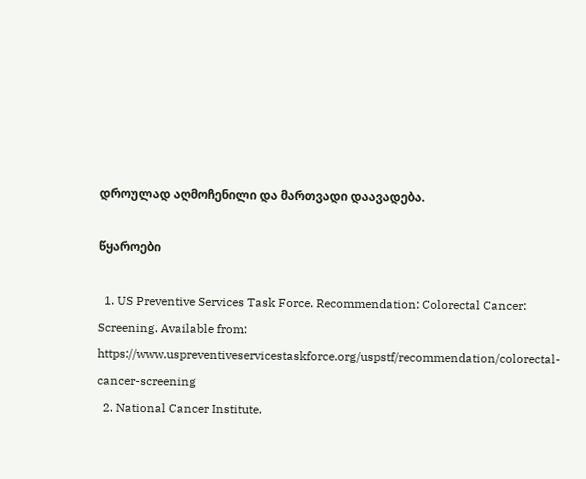დროულად აღმოჩენილი და მართვადი დაავადება.

წყაროები

  1. US Preventive Services Task Force. Recommendation: Colorectal Cancer: Screening. Available from: https://www.uspreventiveservicestaskforce.org/uspstf/recommendation/colorectal-cancer-screening
  2. National Cancer Institute.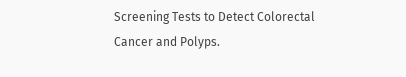Screening Tests to Detect Colorectal Cancer and Polyps.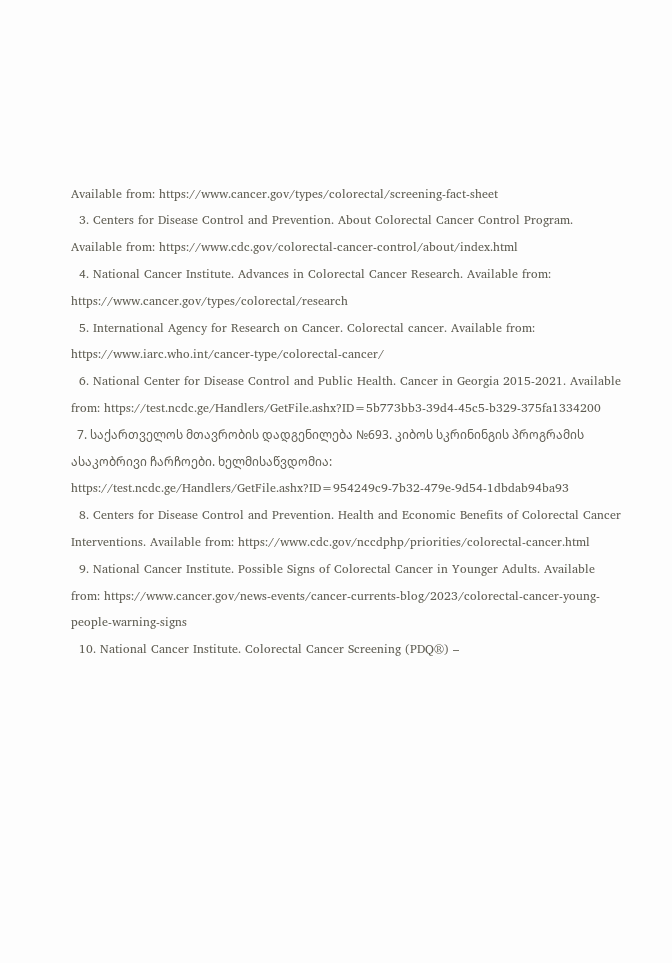Available from: https://www.cancer.gov/types/colorectal/screening-fact-sheet
  3. Centers for Disease Control and Prevention. About Colorectal Cancer Control Program. Available from: https://www.cdc.gov/colorectal-cancer-control/about/index.html
  4. National Cancer Institute. Advances in Colorectal Cancer Research. Available from: https://www.cancer.gov/types/colorectal/research
  5. International Agency for Research on Cancer. Colorectal cancer. Available from: https://www.iarc.who.int/cancer-type/colorectal-cancer/
  6. National Center for Disease Control and Public Health. Cancer in Georgia 2015-2021. Available from: https://test.ncdc.ge/Handlers/GetFile.ashx?ID=5b773bb3-39d4-45c5-b329-375fa1334200
  7. საქართველოს მთავრობის დადგენილება №693. კიბოს სკრინინგის პროგრამის ასაკობრივი ჩარჩოები. ხელმისაწვდომია: https://test.ncdc.ge/Handlers/GetFile.ashx?ID=954249c9-7b32-479e-9d54-1dbdab94ba93
  8. Centers for Disease Control and Prevention. Health and Economic Benefits of Colorectal Cancer Interventions. Available from: https://www.cdc.gov/nccdphp/priorities/colorectal-cancer.html
  9. National Cancer Institute. Possible Signs of Colorectal Cancer in Younger Adults. Available from: https://www.cancer.gov/news-events/cancer-currents-blog/2023/colorectal-cancer-young-people-warning-signs
  10. National Cancer Institute. Colorectal Cancer Screening (PDQ®) –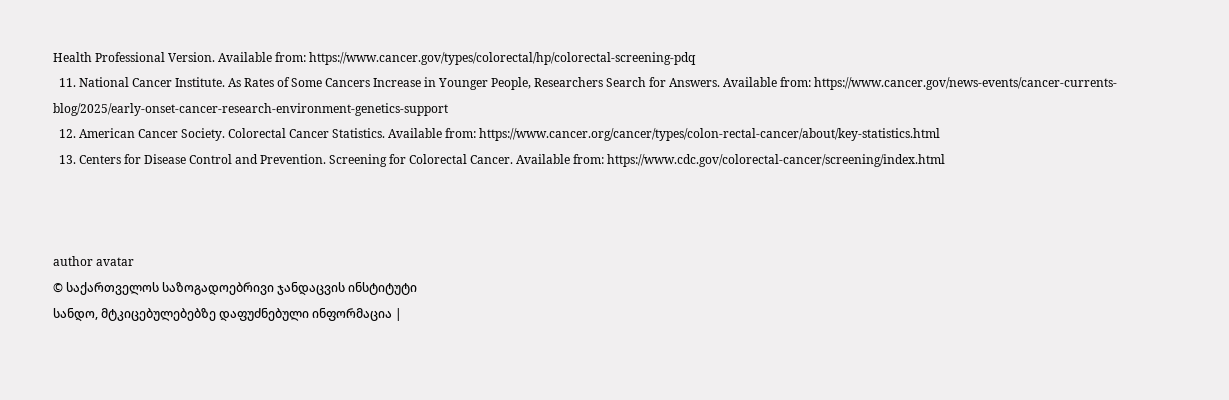Health Professional Version. Available from: https://www.cancer.gov/types/colorectal/hp/colorectal-screening-pdq
  11. National Cancer Institute. As Rates of Some Cancers Increase in Younger People, Researchers Search for Answers. Available from: https://www.cancer.gov/news-events/cancer-currents-blog/2025/early-onset-cancer-research-environment-genetics-support
  12. American Cancer Society. Colorectal Cancer Statistics. Available from: https://www.cancer.org/cancer/types/colon-rectal-cancer/about/key-statistics.html
  13. Centers for Disease Control and Prevention. Screening for Colorectal Cancer. Available from: https://www.cdc.gov/colorectal-cancer/screening/index.html



author avatar
© საქართველოს საზოგადოებრივი ჯანდაცვის ინსტიტუტი
სანდო, მტკიცებულებებზე დაფუძნებული ინფორმაცია |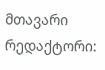მთავარი რედაქტორი: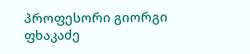პროფესორი გიორგი ფხაკაძე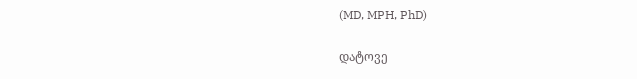(MD, MPH, PhD)

დატოვე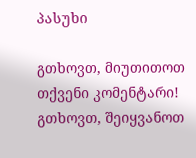პასუხი

გთხოვთ, მიუთითოთ თქვენი კომენტარი!
გთხოვთ, შეიყვანოთ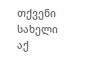თქვენი სახელი აქ